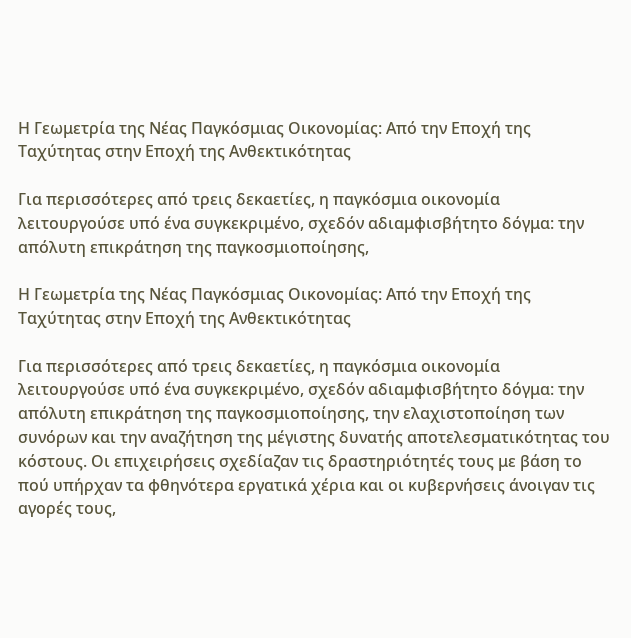Η Γεωμετρία της Νέας Παγκόσμιας Οικονομίας: Από την Εποχή της Ταχύτητας στην Εποχή της Ανθεκτικότητας

Για περισσότερες από τρεις δεκαετίες, η παγκόσμια οικονομία λειτουργούσε υπό ένα συγκεκριμένο, σχεδόν αδιαμφισβήτητο δόγμα: την απόλυτη επικράτηση της παγκοσμιοποίησης,

Η Γεωμετρία της Νέας Παγκόσμιας Οικονομίας: Από την Εποχή της Ταχύτητας στην Εποχή της Ανθεκτικότητας

Για περισσότερες από τρεις δεκαετίες, η παγκόσμια οικονομία λειτουργούσε υπό ένα συγκεκριμένο, σχεδόν αδιαμφισβήτητο δόγμα: την απόλυτη επικράτηση της παγκοσμιοποίησης, την ελαχιστοποίηση των συνόρων και την αναζήτηση της μέγιστης δυνατής αποτελεσματικότητας του κόστους. Οι επιχειρήσεις σχεδίαζαν τις δραστηριότητές τους με βάση το πού υπήρχαν τα φθηνότερα εργατικά χέρια και οι κυβερνήσεις άνοιγαν τις αγορές τους,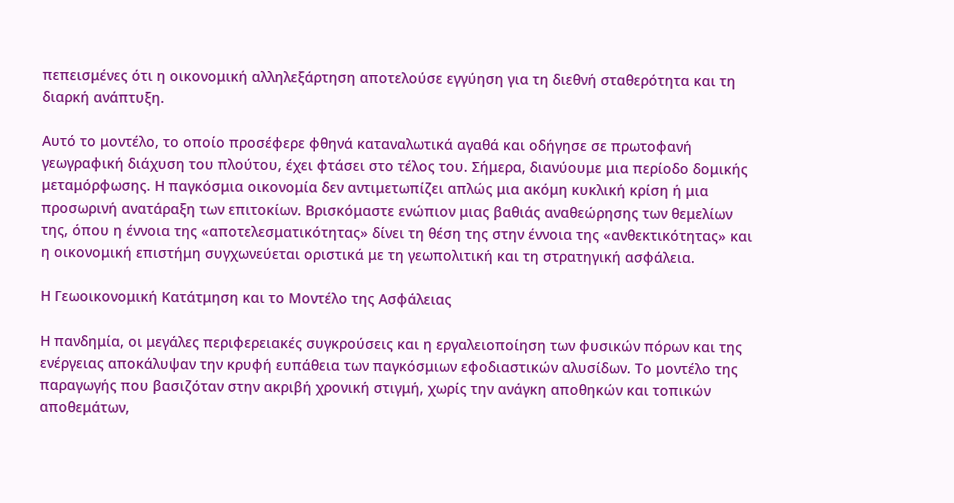πεπεισμένες ότι η οικονομική αλληλεξάρτηση αποτελούσε εγγύηση για τη διεθνή σταθερότητα και τη διαρκή ανάπτυξη.

Αυτό το μοντέλο, το οποίο προσέφερε φθηνά καταναλωτικά αγαθά και οδήγησε σε πρωτοφανή γεωγραφική διάχυση του πλούτου, έχει φτάσει στο τέλος του. Σήμερα, διανύουμε μια περίοδο δομικής μεταμόρφωσης. Η παγκόσμια οικονομία δεν αντιμετωπίζει απλώς μια ακόμη κυκλική κρίση ή μια προσωρινή ανατάραξη των επιτοκίων. Βρισκόμαστε ενώπιον μιας βαθιάς αναθεώρησης των θεμελίων της, όπου η έννοια της «αποτελεσματικότητας» δίνει τη θέση της στην έννοια της «ανθεκτικότητας» και η οικονομική επιστήμη συγχωνεύεται οριστικά με τη γεωπολιτική και τη στρατηγική ασφάλεια.

Η Γεωοικονομική Κατάτμηση και το Μοντέλο της Ασφάλειας

Η πανδημία, οι μεγάλες περιφερειακές συγκρούσεις και η εργαλειοποίηση των φυσικών πόρων και της ενέργειας αποκάλυψαν την κρυφή ευπάθεια των παγκόσμιων εφοδιαστικών αλυσίδων. Το μοντέλο της παραγωγής που βασιζόταν στην ακριβή χρονική στιγμή, χωρίς την ανάγκη αποθηκών και τοπικών αποθεμάτων,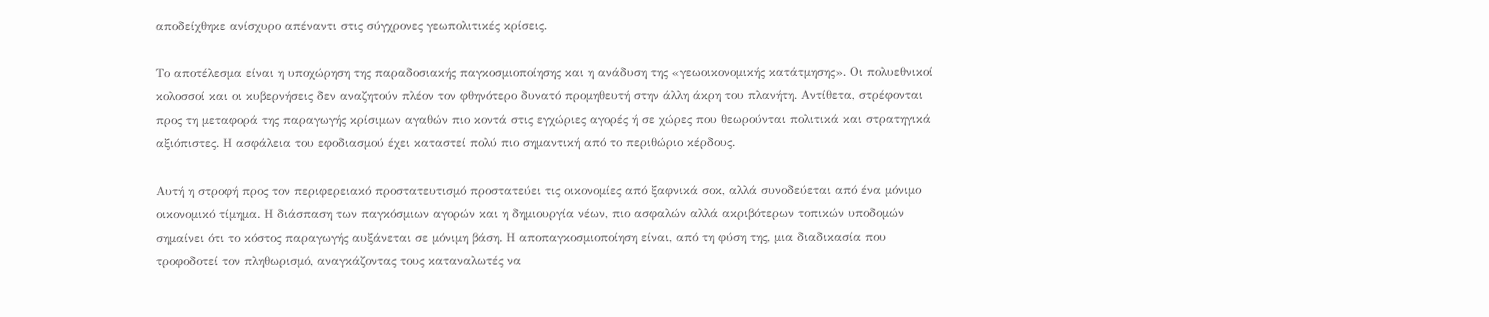αποδείχθηκε ανίσχυρο απέναντι στις σύγχρονες γεωπολιτικές κρίσεις.

Το αποτέλεσμα είναι η υποχώρηση της παραδοσιακής παγκοσμιοποίησης και η ανάδυση της «γεωοικονομικής κατάτμησης». Οι πολυεθνικοί κολοσσοί και οι κυβερνήσεις δεν αναζητούν πλέον τον φθηνότερο δυνατό προμηθευτή στην άλλη άκρη του πλανήτη. Αντίθετα, στρέφονται προς τη μεταφορά της παραγωγής κρίσιμων αγαθών πιο κοντά στις εγχώριες αγορές ή σε χώρες που θεωρούνται πολιτικά και στρατηγικά αξιόπιστες. Η ασφάλεια του εφοδιασμού έχει καταστεί πολύ πιο σημαντική από το περιθώριο κέρδους.

Αυτή η στροφή προς τον περιφερειακό προστατευτισμό προστατεύει τις οικονομίες από ξαφνικά σοκ, αλλά συνοδεύεται από ένα μόνιμο οικονομικό τίμημα. Η διάσπαση των παγκόσμιων αγορών και η δημιουργία νέων, πιο ασφαλών αλλά ακριβότερων τοπικών υποδομών σημαίνει ότι το κόστος παραγωγής αυξάνεται σε μόνιμη βάση. Η αποπαγκοσμιοποίηση είναι, από τη φύση της, μια διαδικασία που τροφοδοτεί τον πληθωρισμό, αναγκάζοντας τους καταναλωτές να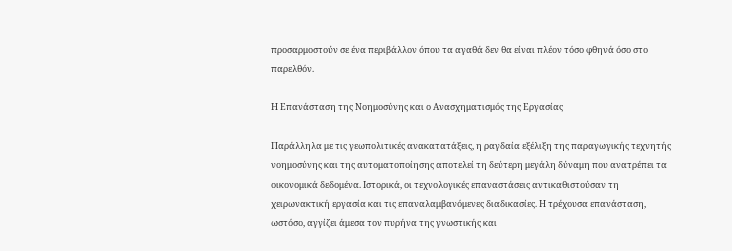προσαρμοστούν σε ένα περιβάλλον όπου τα αγαθά δεν θα είναι πλέον τόσο φθηνά όσο στο παρελθόν.

Η Επανάσταση της Νοημοσύνης και ο Ανασχηματισμός της Εργασίας

Παράλληλα με τις γεωπολιτικές ανακατατάξεις, η ραγδαία εξέλιξη της παραγωγικής τεχνητής νοημοσύνης και της αυτοματοποίησης αποτελεί τη δεύτερη μεγάλη δύναμη που ανατρέπει τα οικονομικά δεδομένα. Ιστορικά, οι τεχνολογικές επαναστάσεις αντικαθιστούσαν τη χειρωνακτική εργασία και τις επαναλαμβανόμενες διαδικασίες. Η τρέχουσα επανάσταση, ωστόσο, αγγίζει άμεσα τον πυρήνα της γνωστικής και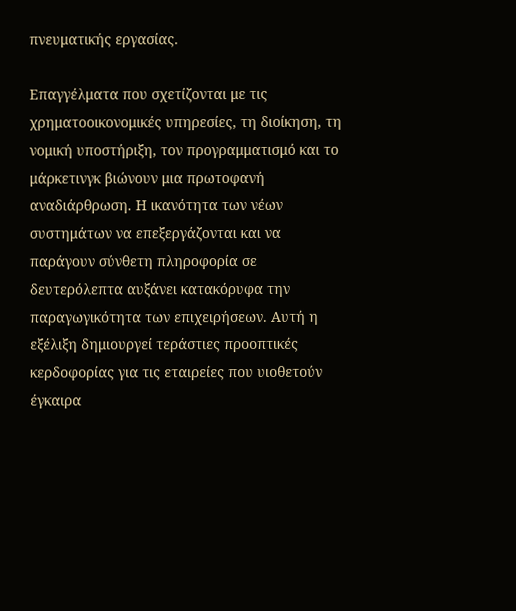πνευματικής εργασίας.

Επαγγέλματα που σχετίζονται με τις χρηματοοικονομικές υπηρεσίες, τη διοίκηση, τη νομική υποστήριξη, τον προγραμματισμό και το μάρκετινγκ βιώνουν μια πρωτοφανή αναδιάρθρωση. Η ικανότητα των νέων συστημάτων να επεξεργάζονται και να παράγουν σύνθετη πληροφορία σε δευτερόλεπτα αυξάνει κατακόρυφα την παραγωγικότητα των επιχειρήσεων. Αυτή η εξέλιξη δημιουργεί τεράστιες προοπτικές κερδοφορίας για τις εταιρείες που υιοθετούν έγκαιρα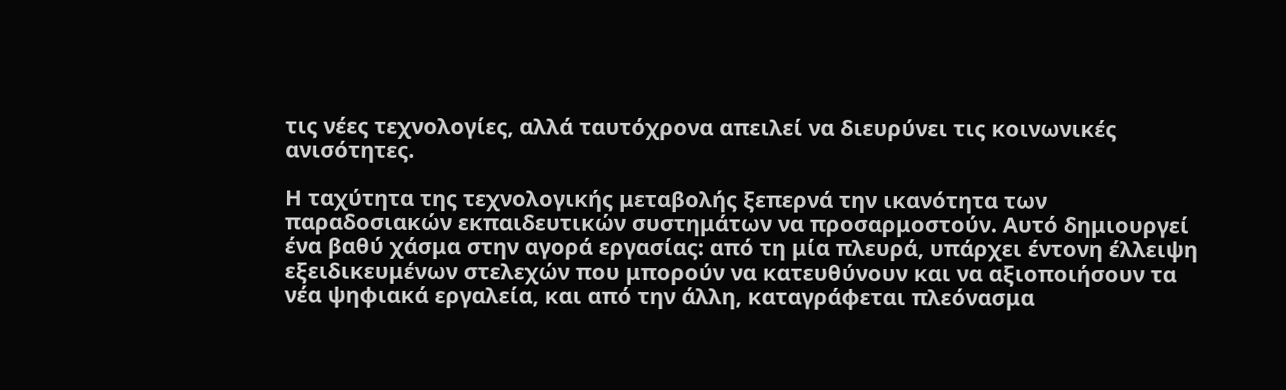τις νέες τεχνολογίες, αλλά ταυτόχρονα απειλεί να διευρύνει τις κοινωνικές ανισότητες.

Η ταχύτητα της τεχνολογικής μεταβολής ξεπερνά την ικανότητα των παραδοσιακών εκπαιδευτικών συστημάτων να προσαρμοστούν. Αυτό δημιουργεί ένα βαθύ χάσμα στην αγορά εργασίας: από τη μία πλευρά, υπάρχει έντονη έλλειψη εξειδικευμένων στελεχών που μπορούν να κατευθύνουν και να αξιοποιήσουν τα νέα ψηφιακά εργαλεία, και από την άλλη, καταγράφεται πλεόνασμα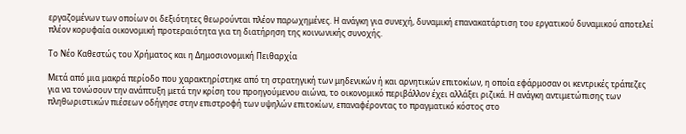εργαζομένων των οποίων οι δεξιότητες θεωρούνται πλέον παρωχημένες. Η ανάγκη για συνεχή, δυναμική επανακατάρτιση του εργατικού δυναμικού αποτελεί πλέον κορυφαία οικονομική προτεραιότητα για τη διατήρηση της κοινωνικής συνοχής.

Το Νέο Καθεστώς του Χρήματος και η Δημοσιονομική Πειθαρχία

Μετά από μια μακρά περίοδο που χαρακτηρίστηκε από τη στρατηγική των μηδενικών ή και αρνητικών επιτοκίων, η οποία εφάρμοσαν οι κεντρικές τράπεζες για να τονώσουν την ανάπτυξη μετά την κρίση του προηγούμενου αιώνα, το οικονομικό περιβάλλον έχει αλλάξει ριζικά. Η ανάγκη αντιμετώπισης των πληθωριστικών πιέσεων οδήγησε στην επιστροφή των υψηλών επιτοκίων, επαναφέροντας το πραγματικό κόστος στο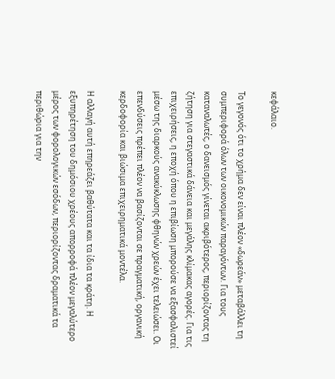κεφάλαιο.

Το γεγονός ότι το χρήμα δεν είναι πλέον «δωρεάν» μεταβάλλει τη συμπεριφορά όλων των οικονομικών παραγόντων. Για τους καταναλωτές, ο δανεισμός γίνεται ακριβότερος, περιορίζοντας τη ζήτηση για στεγαστικά δάνεια και μεγάλης κλίμακας αγορές. Για τις επιχειρήσεις, η εποχή όπου η επιβίωση μπορούσε να εξασφαλιστεί μέσω της διαρκούς ανακύκλωσης φθηνών χρεών έχει τελειώσει. Οι επενδύσεις πρέπει πλέον να βασίζονται σε πραγματική, οργανική κερδοφορία και βιώσιμα επιχειρηματικά μοντέλα.

Η αλλαγή αυτή επηρεάζει βαθύτατα και τα ίδια τα κράτη. Η εξυπηρέτηση του δημόσιου χρέους απορροφά πλέον μεγαλύτερο μέρος των φορολογικών εσόδων, περιορίζοντας δραματικά τα περιθώρια για την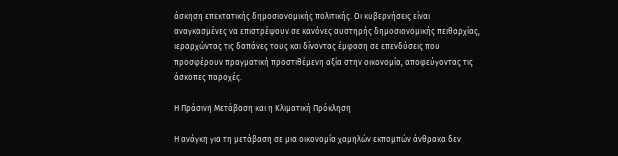άσκηση επεκτατικής δημοσιονομικής πολιτικής. Οι κυβερνήσεις είναι αναγκασμένες να επιστρέψουν σε κανόνες αυστηρής δημοσιονομικής πειθαρχίας, ιεραρχώντας τις δαπάνες τους και δίνοντας έμφαση σε επενδύσεις που προσφέρουν πραγματική προστιθέμενη αξία στην οικονομία, αποφεύγοντας τις άσκοπες παροχές.

Η Πράσινη Μετάβαση και η Κλιματική Πρόκληση

Η ανάγκη για τη μετάβαση σε μια οικονομία χαμηλών εκπομπών άνθρακα δεν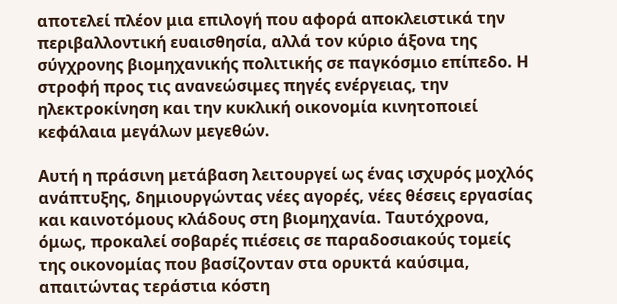αποτελεί πλέον μια επιλογή που αφορά αποκλειστικά την περιβαλλοντική ευαισθησία, αλλά τον κύριο άξονα της σύγχρονης βιομηχανικής πολιτικής σε παγκόσμιο επίπεδο. Η στροφή προς τις ανανεώσιμες πηγές ενέργειας, την ηλεκτροκίνηση και την κυκλική οικονομία κινητοποιεί κεφάλαια μεγάλων μεγεθών.

Αυτή η πράσινη μετάβαση λειτουργεί ως ένας ισχυρός μοχλός ανάπτυξης, δημιουργώντας νέες αγορές, νέες θέσεις εργασίας και καινοτόμους κλάδους στη βιομηχανία. Ταυτόχρονα, όμως, προκαλεί σοβαρές πιέσεις σε παραδοσιακούς τομείς της οικονομίας που βασίζονταν στα ορυκτά καύσιμα, απαιτώντας τεράστια κόστη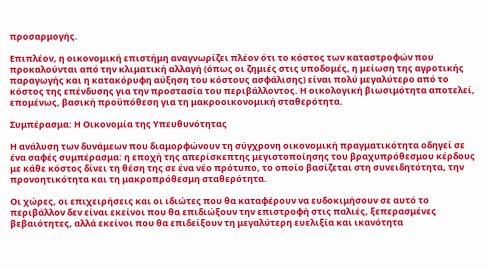προσαρμογής.

Επιπλέον, η οικονομική επιστήμη αναγνωρίζει πλέον ότι το κόστος των καταστροφών που προκαλούνται από την κλιματική αλλαγή (όπως οι ζημιές στις υποδομές, η μείωση της αγροτικής παραγωγής και η κατακόρυφη αύξηση του κόστους ασφάλισης) είναι πολύ μεγαλύτερο από το κόστος της επένδυσης για την προστασία του περιβάλλοντος. Η οικολογική βιωσιμότητα αποτελεί, επομένως, βασική προϋπόθεση για τη μακροοικονομική σταθερότητα.

Συμπέρασμα: Η Οικονομία της Υπευθυνότητας

Η ανάλυση των δυνάμεων που διαμορφώνουν τη σύγχρονη οικονομική πραγματικότητα οδηγεί σε ένα σαφές συμπέρασμα: η εποχή της απερίσκεπτης μεγιστοποίησης του βραχυπρόθεσμου κέρδους με κάθε κόστος δίνει τη θέση της σε ένα νέο πρότυπο, το οποίο βασίζεται στη συνειδητότητα, την προνοητικότητα και τη μακροπρόθεσμη σταθερότητα.

Οι χώρες, οι επιχειρήσεις και οι ιδιώτες που θα καταφέρουν να ευδοκιμήσουν σε αυτό το περιβάλλον δεν είναι εκείνοι που θα επιδιώξουν την επιστροφή στις παλιές, ξεπερασμένες βεβαιότητες, αλλά εκείνοι που θα επιδείξουν τη μεγαλύτερη ευελιξία και ικανότητα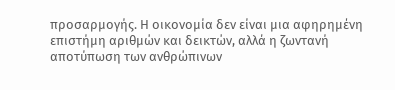προσαρμογής. Η οικονομία δεν είναι μια αφηρημένη επιστήμη αριθμών και δεικτών, αλλά η ζωντανή αποτύπωση των ανθρώπινων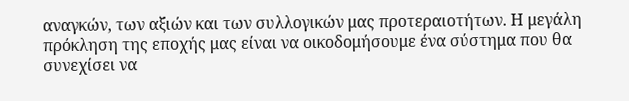αναγκών, των αξιών και των συλλογικών μας προτεραιοτήτων. Η μεγάλη πρόκληση της εποχής μας είναι να οικοδομήσουμε ένα σύστημα που θα συνεχίσει να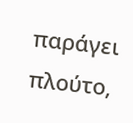παράγει πλούτο,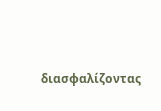διασφαλίζοντας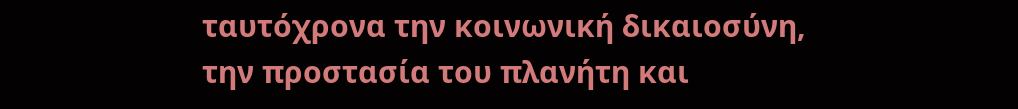ταυτόχρονα την κοινωνική δικαιοσύνη, την προστασία του πλανήτη και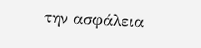την ασφάλεια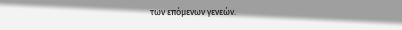των επόμενων γενεών.